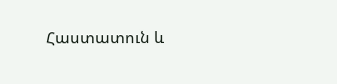Հաստատուն և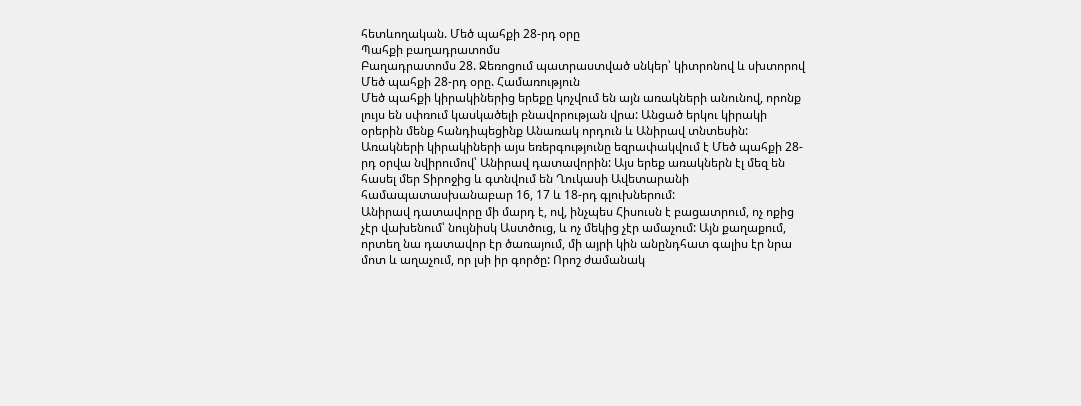հետևողական. Մեծ պահքի 28-րդ օրը
Պահքի բաղադրատոմս
Բաղադրատոմս 28. Ջեռոցում պատրաստված սնկեր՝ կիտրոնով և սխտորով
Մեծ պահքի 28-րդ օրը. Համառություն
Մեծ պահքի կիրակիներից երեքը կոչվում են այն առակների անունով, որոնք լույս են սփռում կասկածելի բնավորության վրա: Անցած երկու կիրակի օրերին մենք հանդիպեցինք Անառակ որդուն և Անիրավ տնտեսին: Առակների կիրակիների այս եռերգությունը եզրափակվում է Մեծ պահքի 28-րդ օրվա նվիրումով՝ Անիրավ դատավորին: Այս երեք առակներն էլ մեզ են հասել մեր Տիրոջից և գտնվում են Ղուկասի Ավետարանի համապատասխանաբար 16, 17 և 18-րդ գլուխներում:
Անիրավ դատավորը մի մարդ է, ով, ինչպես Հիսուսն է բացատրում, ոչ ոքից չէր վախենում՝ նույնիսկ Աստծուց, և ոչ մեկից չէր ամաչում: Այն քաղաքում, որտեղ նա դատավոր էր ծառայում, մի այրի կին անընդհատ գալիս էր նրա մոտ և աղաչում, որ լսի իր գործը: Որոշ ժամանակ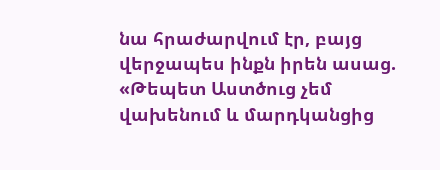նա հրաժարվում էր, բայց վերջապես ինքն իրեն ասաց. «Թեպետ Աստծուց չեմ վախենում և մարդկանցից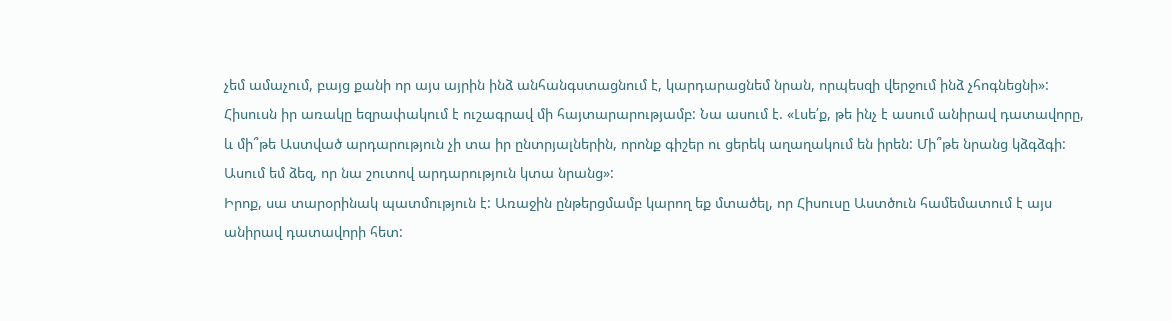չեմ ամաչում, բայց քանի որ այս այրին ինձ անհանգստացնում է, կարդարացնեմ նրան, որպեսզի վերջում ինձ չհոգնեցնի»: Հիսուսն իր առակը եզրափակում է ուշագրավ մի հայտարարությամբ: Նա ասում է. «Լսե՛ք, թե ինչ է ասում անիրավ դատավորը, և մի՞թե Աստված արդարություն չի տա իր ընտրյալներին, որոնք գիշեր ու ցերեկ աղաղակում են իրեն: Մի՞թե նրանց կձգձգի: Ասում եմ ձեզ, որ նա շուտով արդարություն կտա նրանց»:
Իրոք, սա տարօրինակ պատմություն է: Առաջին ընթերցմամբ կարող եք մտածել, որ Հիսուսը Աստծուն համեմատում է այս անիրավ դատավորի հետ: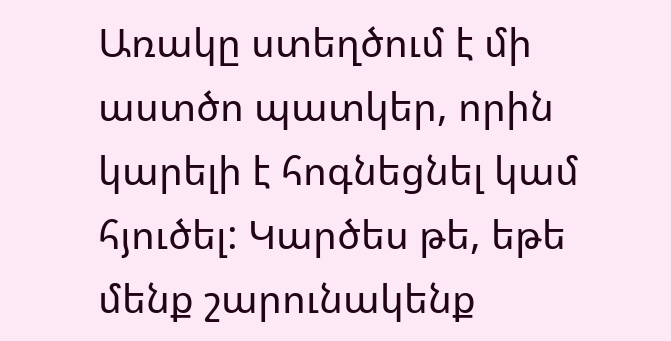Առակը ստեղծում է մի աստծո պատկեր, որին կարելի է հոգնեցնել կամ հյուծել: Կարծես թե, եթե մենք շարունակենք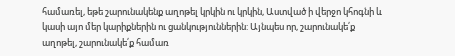համառել, եթե շարունակենք աղոթել կրկին ու կրկին, Աստված ի վերջո կհոգնի և կասի այո մեր կարիքներին ու ցանկություններին: Այնպես որ, շարունակե՛ք աղոթել, շարունակե՛ք համառ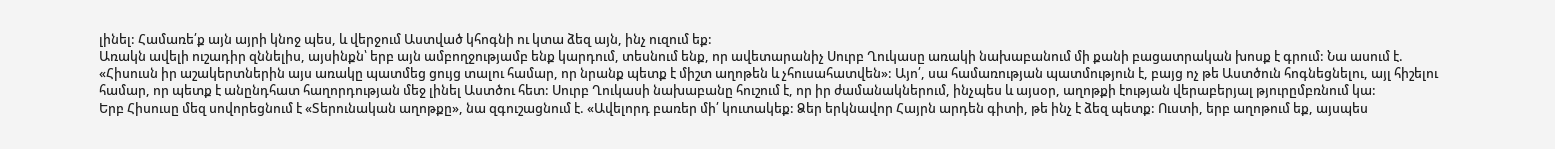լինել: Համառե՛ք այն այրի կնոջ պես, և վերջում Աստված կհոգնի ու կտա ձեզ այն, ինչ ուզում եք:
Առակն ավելի ուշադիր զննելիս, այսինքն՝ երբ այն ամբողջությամբ ենք կարդում, տեսնում ենք, որ ավետարանիչ Սուրբ Ղուկասը առակի նախաբանում մի քանի բացատրական խոսք է գրում: Նա ասում է. «Հիսուսն իր աշակերտներին այս առակը պատմեց ցույց տալու համար, որ նրանք պետք է միշտ աղոթեն և չհուսահատվեն»: Այո՛, սա համառության պատմություն է, բայց ոչ թե Աստծուն հոգնեցնելու, այլ հիշելու համար, որ պետք է անընդհատ հաղորդության մեջ լինել Աստծու հետ: Սուրբ Ղուկասի նախաբանը հուշում է, որ իր ժամանակներում, ինչպես և այսօր, աղոթքի էության վերաբերյալ թյուրըմբռնում կա:
Երբ Հիսուսը մեզ սովորեցնում է «Տերունական աղոթքը», նա զգուշացնում է. «Ավելորդ բառեր մի՛ կուտակեք: Ձեր երկնավոր Հայրն արդեն գիտի, թե ինչ է ձեզ պետք: Ուստի, երբ աղոթում եք, այսպես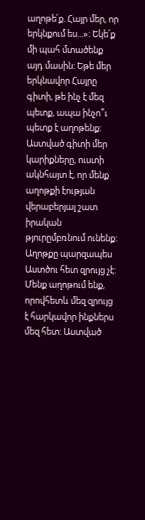աղոթե՛ք. Հայր մեր, որ երկնքում ես...»: Եկե՛ք մի պահ մտածենք այդ մասին: Եթե մեր երկնավոր Հայրը գիտի, թե ինչ է մեզ պետք, ապա ինչո՞ւ պետք է աղոթենք:
Աստված գիտի մեր կարիքները, ուստի ակնհայտ է, որ մենք աղոթքի էության վերաբերյալ շատ իրական թյուրըմբռնում ունենք:
Աղոթքը պարզապես Աստծու հետ զրույց չէ: Մենք աղոթում ենք, որովհետև մեզ զրույց է հարկավոր ինքներս մեզ հետ: Աստված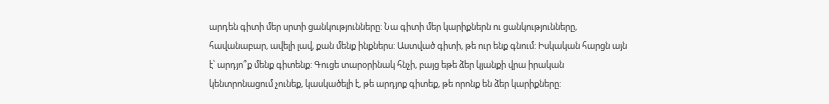արդեն գիտի մեր սրտի ցանկությունները: Նա գիտի մեր կարիքներն ու ցանկությունները, հավանաբար, ավելի լավ, քան մենք ինքներս: Աստված գիտի, թե ուր ենք գնում: Իսկական հարցն այն է՝ արդյո՞ք մենք գիտենք: Գուցե տարօրինակ հնչի, բայց եթե ձեր կյանքի վրա իրական կենտրոնացում չունեք, կասկածելի է, թե արդյոք գիտեք, թե որոնք են ձեր կարիքները: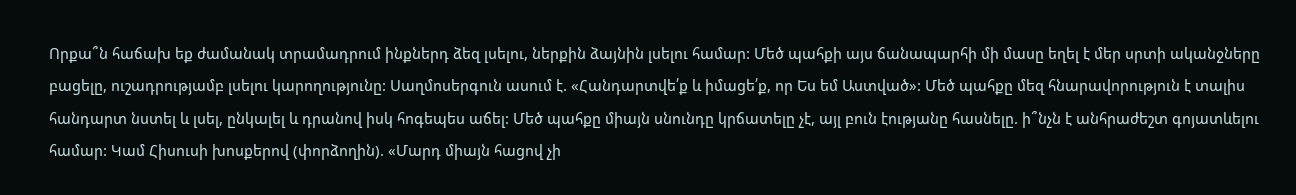Որքա՞ն հաճախ եք ժամանակ տրամադրում ինքներդ ձեզ լսելու, ներքին ձայնին լսելու համար: Մեծ պահքի այս ճանապարհի մի մասը եղել է մեր սրտի ականջները բացելը, ուշադրությամբ լսելու կարողությունը: Սաղմոսերգուն ասում է. «Հանդարտվե՛ք և իմացե՛ք, որ Ես եմ Աստված»: Մեծ պահքը մեզ հնարավորություն է տալիս հանդարտ նստել և լսել, ընկալել և դրանով իսկ հոգեպես աճել: Մեծ պահքը միայն սնունդը կրճատելը չէ, այլ բուն էությանը հասնելը. ի՞նչն է անհրաժեշտ գոյատևելու համար: Կամ Հիսուսի խոսքերով (փորձողին). «Մարդ միայն հացով չի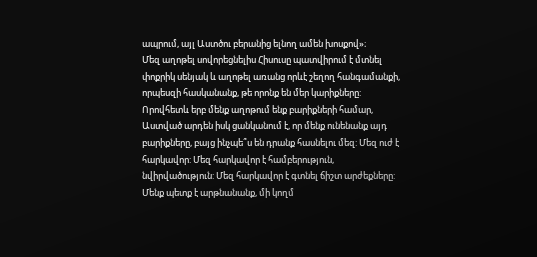ապրում, այլ Աստծու բերանից ելնող ամեն խոսքով»։
Մեզ աղոթել սովորեցնելիս Հիսուսը պատվիրում է մտնել փոքրիկ սենյակ և աղոթել առանց որևէ շեղող հանգամանքի, որպեսզի հասկանանք, թե որոնք են մեր կարիքները: Որովհետև երբ մենք աղոթում ենք բարիքների համար, Աստված արդեն իսկ ցանկանում է, որ մենք ունենանք այդ բարիքները, բայց ինչպե՞ս են դրանք հասնելու մեզ: Մեզ ուժ է հարկավոր: Մեզ հարկավոր է համբերություն, նվիրվածություն: Մեզ հարկավոր է գտնել ճիշտ արժեքները: Մենք պետք է արթնանանք, մի կողմ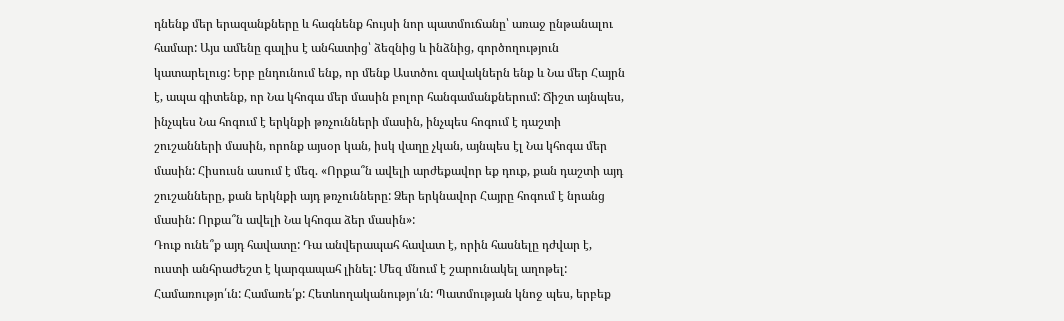դնենք մեր երազանքները և հագնենք հույսի նոր պատմուճանը՝ առաջ ընթանալու համար: Այս ամենը գալիս է անհատից՝ ձեզնից և ինձնից, գործողություն կատարելուց: Երբ ընդունում ենք, որ մենք Աստծու զավակներն ենք և Նա մեր Հայրն է, ապա գիտենք, որ Նա կհոգա մեր մասին բոլոր հանգամանքներում: Ճիշտ այնպես, ինչպես Նա հոգում է երկնքի թռչունների մասին, ինչպես հոգում է դաշտի շուշանների մասին, որոնք այսօր կան, իսկ վաղը չկան, այնպես էլ Նա կհոգա մեր մասին: Հիսուսն ասում է մեզ. «Որքա՞ն ավելի արժեքավոր եք դուք, քան դաշտի այդ շուշանները, քան երկնքի այդ թռչունները: Ձեր երկնավոր Հայրը հոգում է նրանց մասին: Որքա՞ն ավելի Նա կհոգա ձեր մասին»:
Դուք ունե՞ք այդ հավատը: Դա անվերապահ հավատ է, որին հասնելը դժվար է, ուստի անհրաժեշտ է կարգապահ լինել: Մեզ մնում է շարունակել աղոթել: Համառությո՛ւն: Համառե՛ք: Հետևողականությո՛ւն: Պատմության կնոջ պես, երբեք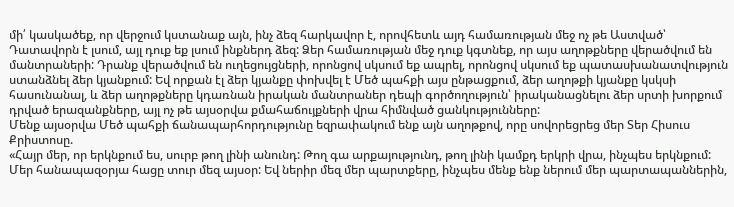մի՛ կասկածեք, որ վերջում կստանաք այն, ինչ ձեզ հարկավոր է, որովհետև այդ համառության մեջ ոչ թե Աստված՝ Դատավորն է լսում, այլ դուք եք լսում ինքներդ ձեզ: Ձեր համառության մեջ դուք կգտնեք, որ այս աղոթքները վերածվում են մանտրաների: Դրանք վերածվում են ուղեցույցների, որոնցով սկսում եք ապրել, որոնցով սկսում եք պատասխանատվություն ստանձնել ձեր կյանքում: Եվ որքան էլ ձեր կյանքը փոխվել է Մեծ պահքի այս ընթացքում, ձեր աղոթքի կյանքը կսկսի հասունանալ, և ձեր աղոթքները կդառնան իրական մանտրաներ դեպի գործողություն՝ իրականացնելու ձեր սրտի խորքում դրված երազանքները, այլ ոչ թե այսօրվա քմահաճույքների վրա հիմնված ցանկությունները:
Մենք այսօրվա Մեծ պահքի ճանապարհորդությունը եզրափակում ենք այն աղոթքով, որը սովորեցրեց մեր Տեր Հիսուս Քրիստոսը.
«Հայր մեր, որ երկնքում ես, սուրբ թող լինի անունդ: Թող գա արքայությունդ, թող լինի կամքդ երկրի վրա, ինչպես երկնքում: Մեր հանապազօրյա հացը տուր մեզ այսօր: Եվ ներիր մեզ մեր պարտքերը, ինչպես մենք ենք ներում մեր պարտապաններին,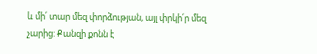և մի՛ տար մեզ փորձության, այլ փրկի՛ր մեզ չարից: Քանզի քոնն է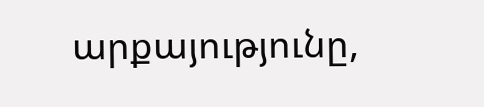արքայությունը,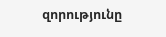զորությունը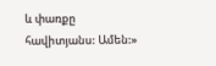և փառքը հավիտյանս: Ամեն:»